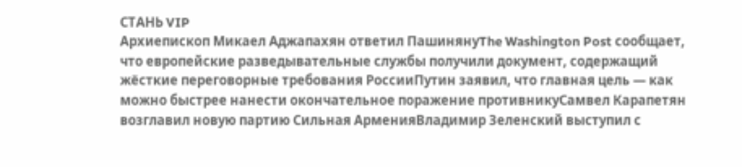СТАНЬ VIP
Архиепископ Микаел Аджапахян ответил ПашинянуThe Washington Post сообщает, что европейские разведывательные службы получили документ, содержащий жёсткие переговорные требования РоссииПутин заявил, что главная цель — как можно быстрее нанести окончательное поражение противникуСамвел Карапетян возглавил новую партию Сильная АрменияВладимир Зеленский выступил с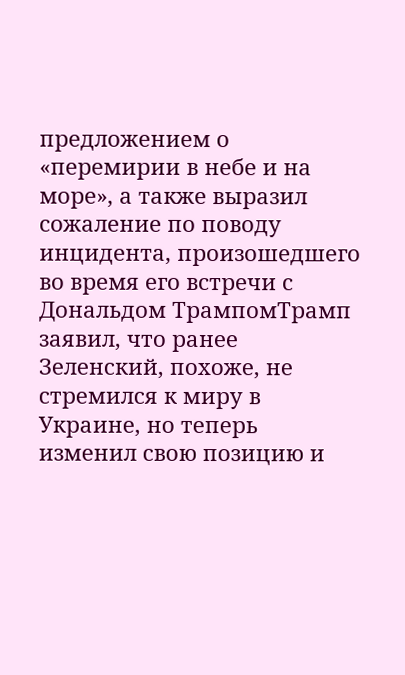предложением о «перемирии в небе и на море», а также выразил сожаление по поводу инцидента, произошедшего во время его встречи с Дональдом ТрампомТрамп заявил, что ранее Зеленский, похоже, не стремился к миру в Украине, но теперь изменил свою позицию и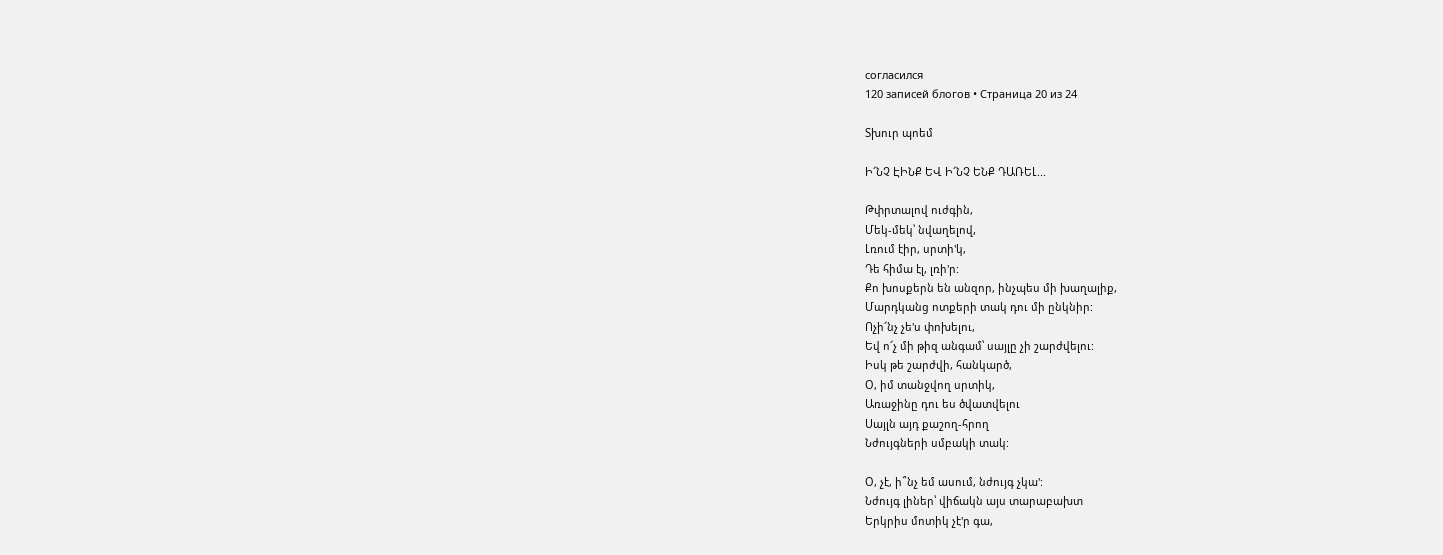согласился
120 записей блогов • Страница 20 из 24

Տխուր պոեմ

Ի՜ՆՉ ԷԻՆՔ ԵՎ Ի՜ՆՉ ԵՆՔ ԴԱՌԵԼ...

Թփրտալով ուժգին,
Մեկ-մեկ՝ նվաղելով,
Լռում էիր, սրտի'կ,
Դե հիմա էլ, լռի'ր:
Քո խոսքերն են անզոր, ինչպես մի խաղալիք,
Մարդկանց ոտքերի տակ դու մի ընկնիր:
Ոչի՜նչ չե'ս փոխելու,
Եվ ո՜չ մի թիզ անգամ՝ սայլը չի շարժվելու:
Իսկ թե շարժվի, հանկարծ,
Օ, իմ տանջվող սրտիկ,
Առաջինը դու ես ծվատվելու
Սայլն այդ քաշող-հրող
Նժույգների սմբակի տակ:

Օ, չէ, ի՞նչ եմ ասում, նժույգ չկա':
Նժույգ լիներ՝ վիճակն այս տարաբախտ
Երկրիս մոտիկ չէ'ր գա,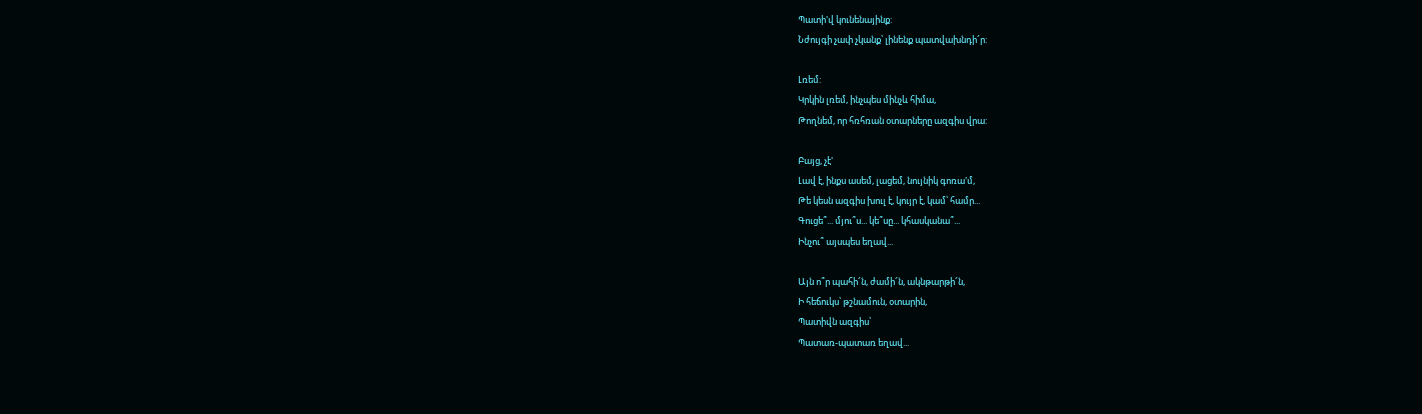Պատի'վ կունենայինք:
Նժույգի չափ չկանք՝ լինենք պատվախնդի՜ր:

Լռեմ:
Կրկին լռեմ, ինչպես մինչև հիմա,
Թողնեմ, որ հռհռան օտարները ազգիս վրա:

Բայց, չէ'
Լավ է, ինքս ասեմ, լացեմ, նույնիկ գոռա'մ,
Թե կեսն ազգիս խուլ է, կույր է, կամ՝ համր...
Գուցե՞... մյու՞ս... կե՞սը... կհասկանա՞...
Ինչու՞ այսպես եղավ...

Այն ո՞ր պահի՜ն, ժամի՜ն, ակնթարթի՜ն,
Ի հեճուկս՝ թշնամուն, օտարին,
Պատիվն ազգիս՝
Պատառ-պատառ եղավ...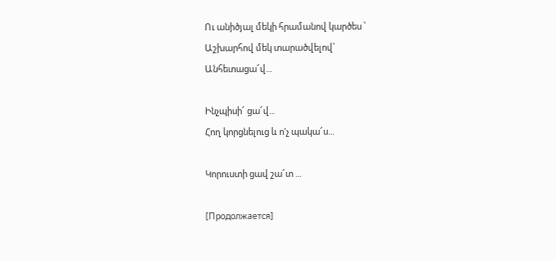Ու անիծյալ մեկի հրամանով կարծես ՝
Աշխարհով մեկ տարածվելով՝
Անհետացա՜վ...

Ինչպիսի՜ ցա՜վ...
Հող կորցնելուց և ո'չ պակա՜ս...

Կորուստի ցավ շա՜տ ...

[Продолжается]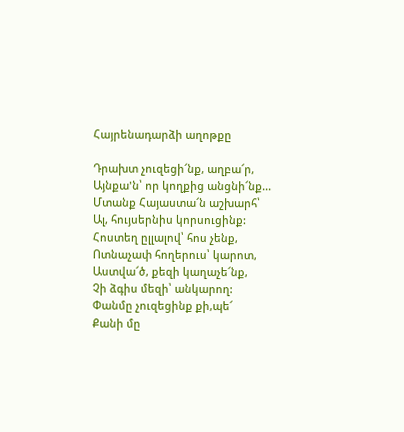Հայրենադարձի աղոթքը

Դրախտ չուզեցի՜նք, աղբա՜ր,
Այնքա'ն՝ որ կողքից անցնի՜նք...
Մտանք Հայաստա՜ն աշխարհ՝
Ալ, հույսերնիս կորսուցինք:
Հոստեղ ըլլալով՝ հոս չենք,
Ոտնաչափ հողերուս՝ կարոտ,
Աստվա՜ծ, քեզի կաղաչե՜նք,
Չի ձգիս մեզի՝ անկարող:
Փանմը չուզեցինք քի,պե՜
Քանի մը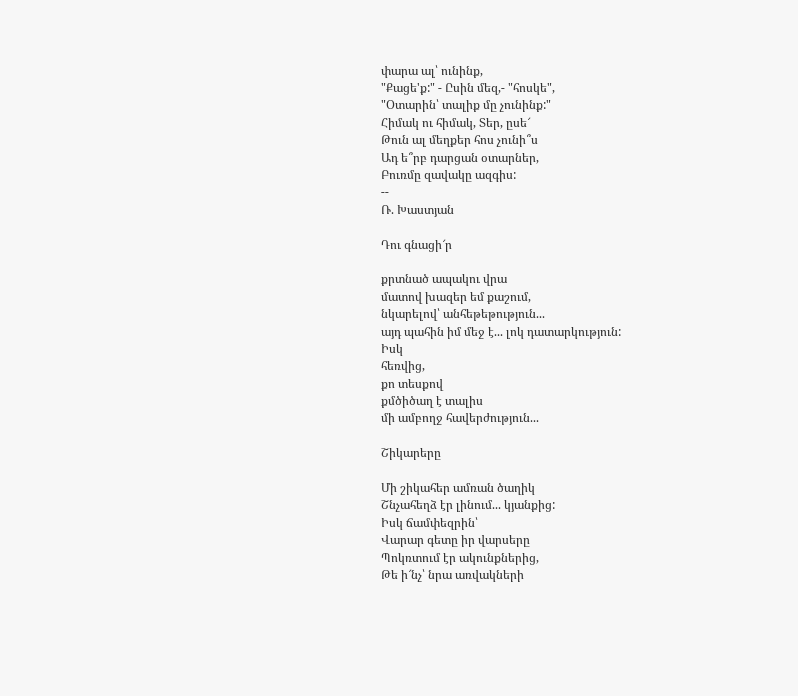փարա ալ՝ ունինք,
"Քացե'ք:" - Ըսին մեզ,- "հոսկե",
"Օտարին՝ տալիք մը չունինք:"
Հիմակ ու հիմակ, Տեր, ըսե՜
Թուն ալ մեղքեր հոս չունի՞ս
Ադ ե՞րբ դարցան օտարներ,
Բուռմը զավակը ազգիս:
--
Ռ. Խաստյան

Դու գնացի՜ր

քրտնած ապակու վրա
մատով խազեր եմ քաշում,
նկարելով՝ անհեթեթություն...
այդ պահին իմ մեջ է... լոկ դատարկություն:
Իսկ
հեռվից,
քո տեսքով
քմծիծաղ է տալիս
մի ամբողջ հավերժություն...

Շիկարերը

Մի շիկահեր ամռան ծաղիկ
Շնչահեղձ էր լինում... կյանքից:
Իսկ ճամփեզրին՝
Վարար գետը իր վարսերը
Պոկռտում էր ակունքներից,
Թե ի՜նչ՝ նրա առվակների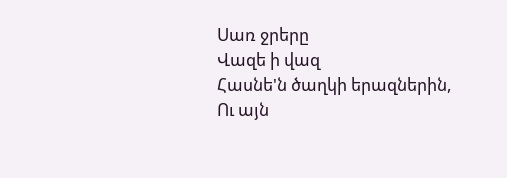Սառ ջրերը
Վազե ի վազ
Հասնե'ն ծաղկի երազներին,
Ու այն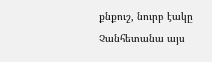քնքուշ, նուրբ էակը
Չանհետանա այս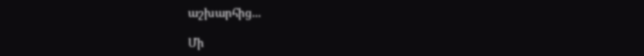աշխարհից...

Մի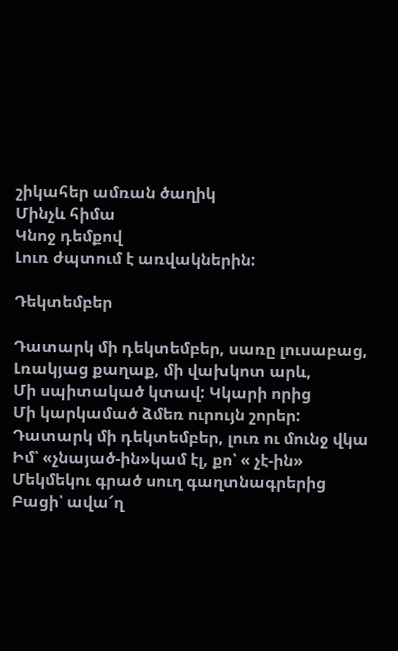շիկահեր ամռան ծաղիկ
Մինչև հիմա
Կնոջ դեմքով
Լուռ ժպտում է առվակներին:

Դեկտեմբեր

Դատարկ մի դեկտեմբեր, սառը լուսաբաց,
Լռակյաց քաղաք, մի վախկոտ արև,
Մի սպիտակած կտավ: Կկարի որից
Մի կարկամած ձմեռ ուրույն շորեր:
Դատարկ մի դեկտեմբեր, լուռ ու մունջ վկա
Իմ՝ «չնայած-ին»կամ էլ, քո՝ « չէ-ին»
Մեկմեկու գրած սուղ գաղտնագրերից
Բացի՝ ավա՜ղ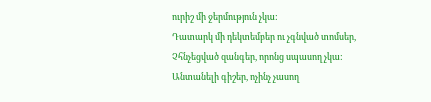ուրիշ մի ջերմություն չկա:
Դատարկ մի դեկտեմբեր ու չգնված տոմսեր,
Չհնչեցված զանգեր, որոնց սպասող չկա:
Անտանելի գիշեր, ոչինչ չասող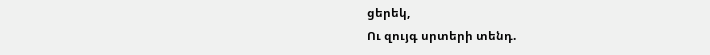ցերեկ,
Ու զույգ սրտերի տենդ.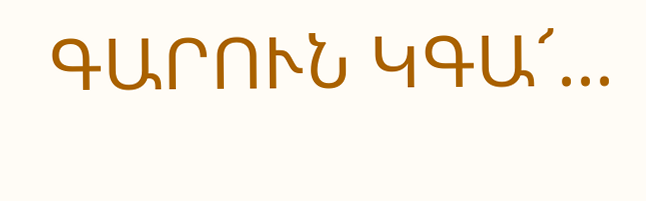ԳԱՐՈՒՆ ԿԳԱ՜...